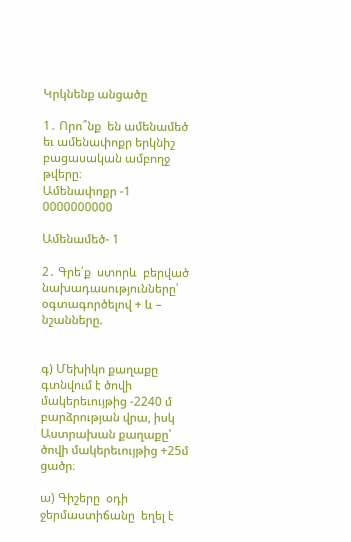Կրկնենք անցածը

1․ Որո՞նք  են ամենամեծ եւ ամենափոքր երկնիշ բացասական ամբողջ թվերը։
Ամենափոքր -1 0000000000

Ամենամեծ- 1

2․ Գրե՛ք  ստորև  բերված նախադասությունները՝ օգտագործելով + և – նշանները.


գ) Մեխիկո քաղաքը գտնվում է ծովի մակերեւույթից -2240 մ բարձրության վրա, իսկ Աստրախան քաղաքը՝ ծովի մակերեւույթից +25մ ցածր։

ա) Գիշերը  օդի ջերմաստիճանը  եղել է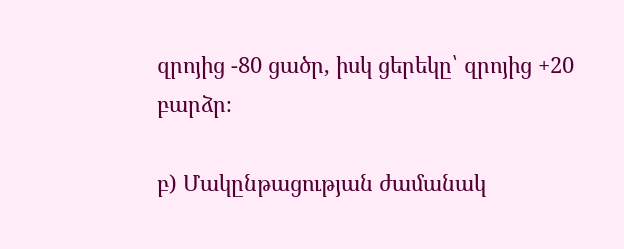զրոյից -80 ցածր, իսկ ցերեկը՝ զրոյից +20 բարձր։

բ) Մակընթացության ժամանակ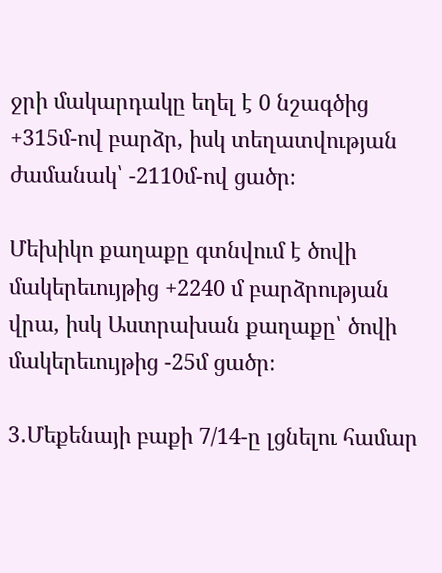ջրի մակարդակը եղել է 0 նշագծից  +315մ-ով բարձր, իսկ տեղատվության ժամանակ՝ -2110մ-ով ցածր։

Մեխիկո քաղաքը գտնվում է ծովի մակերեւույթից +2240 մ բարձրության վրա, իսկ Աստրախան քաղաքը՝ ծովի մակերեւույթից -25մ ցածր։

3․Մեքենայի բաքի 7/14-ը լցնելու համար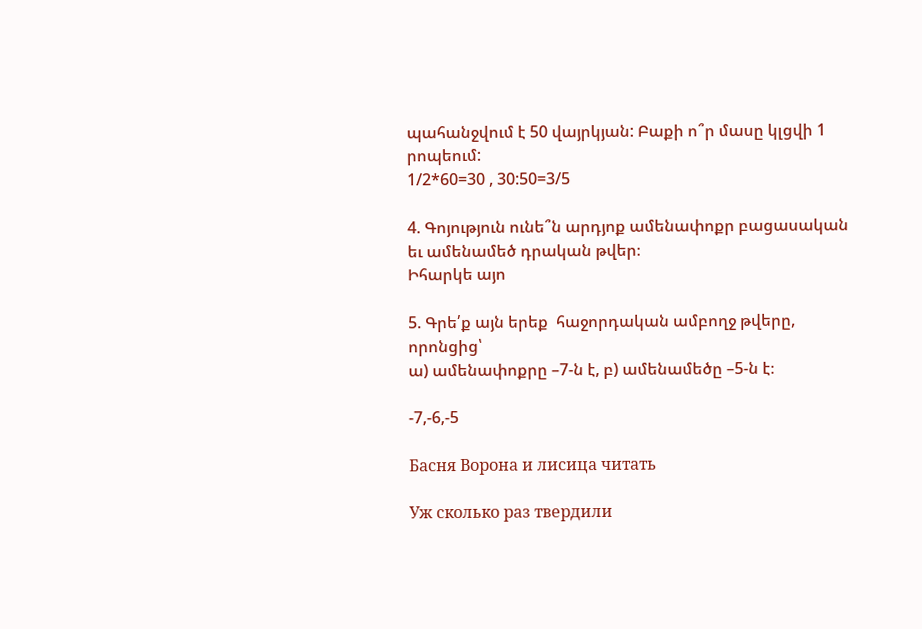պահանջվում է 50 վայրկյան: Բաքի ո՞ր մասը կլցվի 1 րոպեում:
1/2*60=30 , 30:50=3/5

4. Գոյություն ունե՞ն արդյոք ամենափոքր բացասական եւ ամենամեծ դրական թվեր։
Իհարկե այո

5. Գրե՛ք այն երեք  հաջորդական ամբողջ թվերը, որոնցից՝
ա) ամենափոքրը –7-ն է, բ) ամենամեծը –5-ն է։

-7,-6,-5

Басня Ворона и лисица читать

Уж сколько раз твердили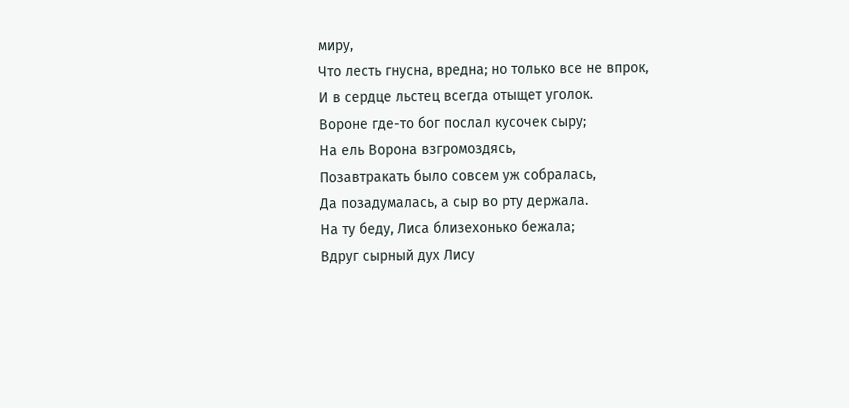миру,
Что лесть гнусна, вредна; но только все не впрок,
И в сердце льстец всегда отыщет уголок.
Вороне где-то бог послал кусочек сыру;
На ель Ворона взгромоздясь,
Позавтракать было совсем уж собралась,
Да позадумалась, а сыр во рту держала.
На ту беду, Лиса близехонько бежала;
Вдруг сырный дух Лису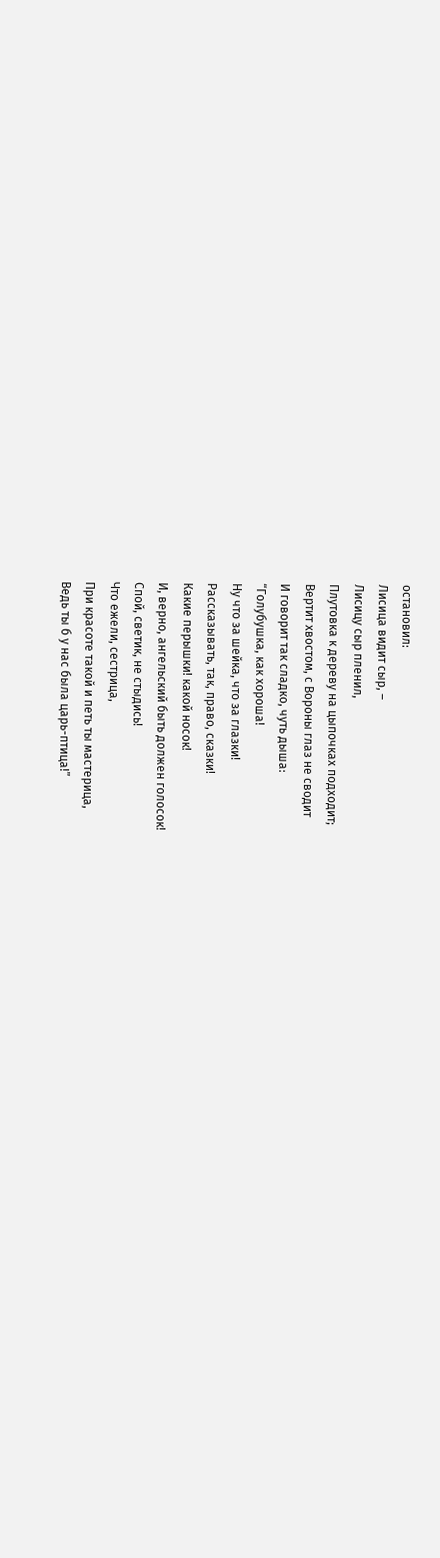остановил:
Лисица видит сыр, –
Лисицу сыр пленил,
Плутовка к дереву на цыпочках подходит;
Вертит хвостом, с Вороны глаз не сводит
И говорит так сладко, чуть дыша:
“Голубушка, как хороша!
Ну что за шейка, что за глазки!
Рассказывать, так, право, сказки!
Какие перышки! какой носок!
И, верно, ангельский быть должен голосок!
Спой, светик, не стыдись!
Что ежели, сестрица,
При красоте такой и петь ты мастерица,
Ведь ты б у нас была царь-птица!”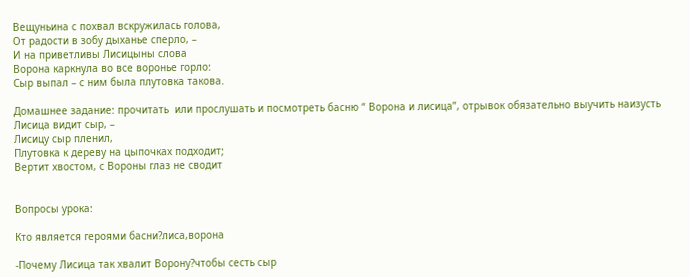Вещуньина с похвал вскружилась голова,
От радости в зобу дыханье сперло, –
И на приветливы Лисицыны слова
Ворона каркнула во все воронье горло:
Сыр выпал – с ним была плутовка такова.

Домашнее задание: прочитать  или прослушать и посмотреть басню “ Ворона и лисица”, отрывок обязательно выучить наизусть
Лисица видит сыр, –
Лисицу сыр пленил,
Плутовка к дереву на цыпочках подходит;
Вертит хвостом, с Вороны глаз не сводит


Вопросы урока:

Кто является героями басни?лиса,ворона

-Почему Лисица так хвалит Ворону?чтобы сесть сыр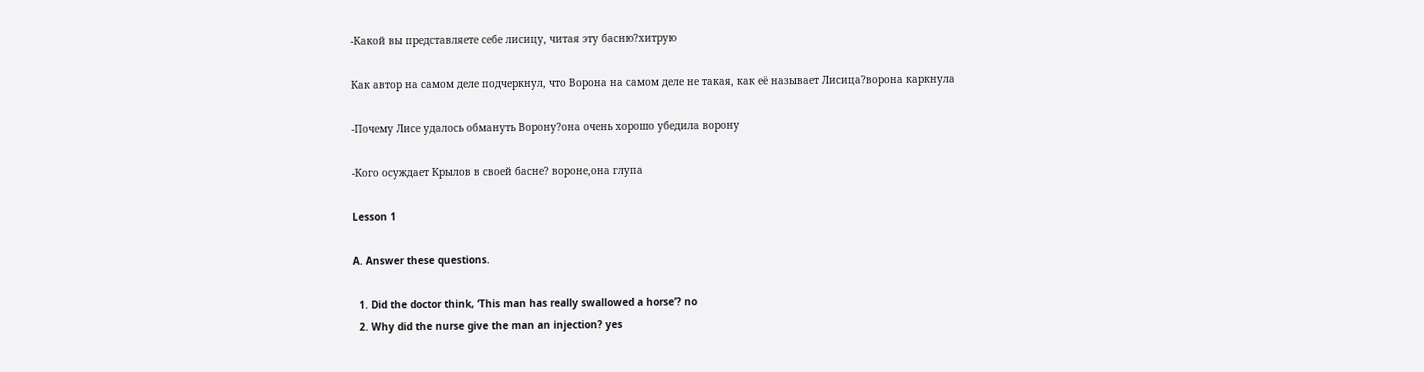-Какой вы представляете себе лисицу, читая эту басню?хитрую

Как автор на самом деле подчеркнул, что Ворона на самом деле не такая, как её называет Лисица?ворона каркнула

-Почему Лисе удалось обмануть Ворону?она очень хорошо убедила ворону

-Кого осуждает Крылов в своей басне? вороне,она глупа

Lesson 1

A. Answer these questions.

  1. Did the doctor think, ‘This man has really swallowed a horse’? no
  2. Why did the nurse give the man an injection? yes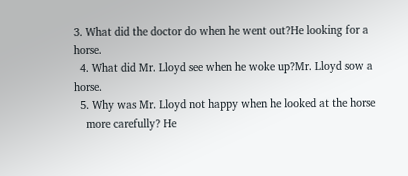3. What did the doctor do when he went out?He looking for a horse.
  4. What did Mr. Lloyd see when he woke up?Mr. Lloyd sow a horse.
  5. Why was Mr. Lloyd not happy when he looked at the horse
    more carefully? He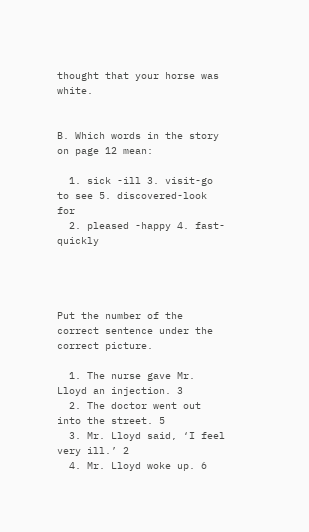thought that your horse was white.


B. Which words in the story on page 12 mean:

  1. sick -ill 3. visit-go to see 5. discovered-look for
  2. pleased -happy 4. fast-quickly




Put the number of the correct sentence under the correct picture.

  1. The nurse gave Mr. Lloyd an injection. 3
  2. The doctor went out into the street. 5
  3. Mr. Lloyd said, ‘I feel very ill.’ 2
  4. Mr. Lloyd woke up. 6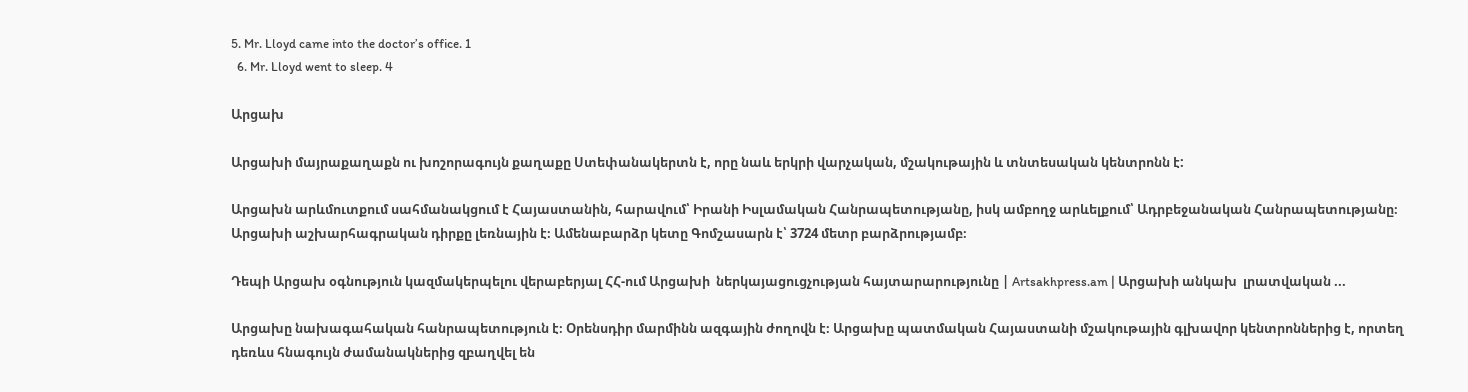5. Mr. Lloyd came into the doctor’s office. 1
  6. Mr. Lloyd went to sleep. 4

Արցախ

Արցախի մայրաքաղաքն ու խոշորագույն քաղաքը Ստեփանակերտն է, որը նաև երկրի վարչական, մշակութային և տնտեսական կենտրոնն է:

Արցախն արևմուտքում սահմանակցում է Հայաստանին, հարավում՝ Իրանի Իսլամական Հանրապետությանը, իսկ ամբողջ արևելքում՝ Ադրբեջանական Հանրապետությանը։ Արցախի աշխարհագրական դիրքը լեռնային է։ Ամենաբարձր կետը Գոմշասարն է՝ 3724 մետր բարձրությամբ։

Դեպի Արցախ օգնություն կազմակերպելու վերաբերյալ ՀՀ-ում Արցախի  ներկայացուցչության հայտարարությունը | Artsakhpress.am | Արցախի անկախ  լրատվական ...

Արցախը նախագահական հանրապետություն է։ Օրենսդիր մարմինն ազգային ժողովն է։ Արցախը պատմական Հայաստանի մշակութային գլխավոր կենտրոններից է, որտեղ դեռևս հնագույն ժամանակներից զբաղվել են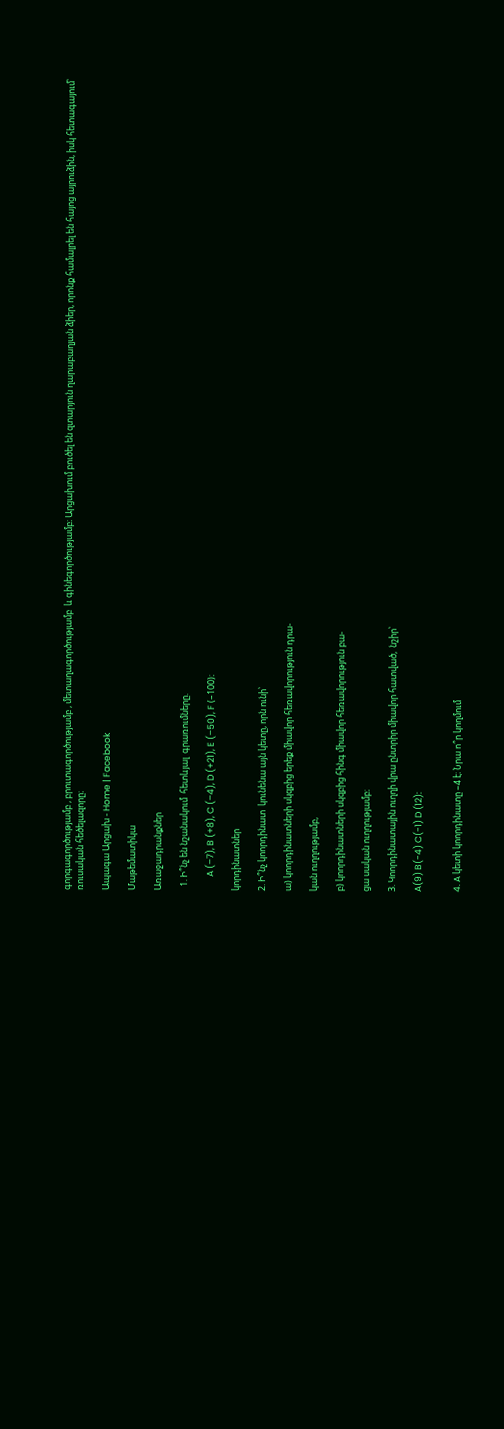գորգագործությամբ , բրուտագործությամբ , մետաղագործությամբ  և գինեգործությամբ։ Արցախում բուծել են զտարյուն ղարաբաղյան ձիեր, որոնք համալրել են հայոց այրուձին, իսկ հետագայում՝ ռուսական հեծելազորը։

Ապագա Արցախ - Home | Facebook

Մաթեմատիկա

Առաջադրանքներ

  1. Ի՞նչ են նշանակում  հետևյալ  գրառումները.

       A (–7), B (+8), C (–4), D (+21), E (–50), F (–100)։

կորդինատներ

2. Ի՞նչ կոորդինատ  կունենա այն կետը, որն ունի՝

ա) կոորդինատների սկզբից երեք միավոր հեռավորություն դրա-

կան ուղղությամբ,

բ) կոորդինատների սկզբից հինգ միավոր հեռավորություն բա-

ցա սական ուղղությամբ։

3. Կոորդինատային ուղղի վրա ընտրիր միավոր հատված,  նշիր՝

A(9) B(-4) C(-1) D (12):


4. A կետի կոորդինատը –4 է։ Նրա ո՞ր կողմում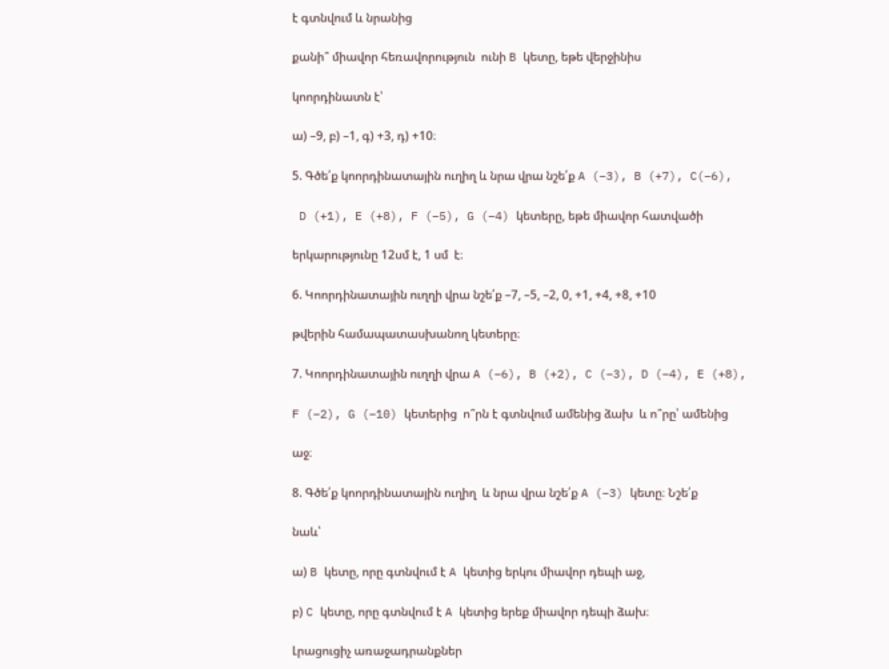է գտնվում և նրանից

քանի՞ միավոր հեռավորություն  ունի B կետը, եթե վերջինիս

կոորդինատն է՝

ա) –9, բ) –1, գ) +3, դ) +10։

5. Գծե՛ք կոորդինատային ուղիղ և նրա վրա նշե՛ք A (–3), B (+7), C(–6),

 D (+1), E (+8), F (–5), G (–4) կետերը, եթե միավոր հատվածի

երկարությունը 12սմ է, 1 սմ  է։

6. Կոորդինատային ուղղի վրա նշե՛ք –7, –5, –2, 0, +1, +4, +8, +10

թվերին համապատասխանող կետերը։

7. Կոորդինատային ուղղի վրա A (–6), B (+2), C (–3), D (–4), E (+8),

F (–2), G (–10) կետերից  ո՞րն է գտնվում ամենից ձախ  և ո՞րը՝ ամենից

աջ։

8. Գծե՛ք կոորդինատային ուղիղ  և նրա վրա նշե՛ք A (–3) կետը։ Նշե՛ք

նաև՝

ա) B կետը, որը գտնվում է A կետից երկու միավոր դեպի աջ,

բ) C կետը, որը գտնվում է A կետից երեք միավոր դեպի ձախ։

Լրացուցիչ առաջադրանքներ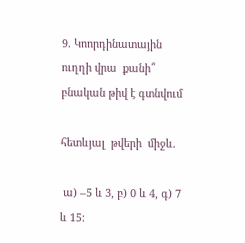9. Կոորդինատային ուղղի վրա  քանի՞ բնական թիվ է գտնվում

հետևյալ  թվերի  միջև.

 ա) –5 և 3, բ) 0 և 4, գ) 7 և 15: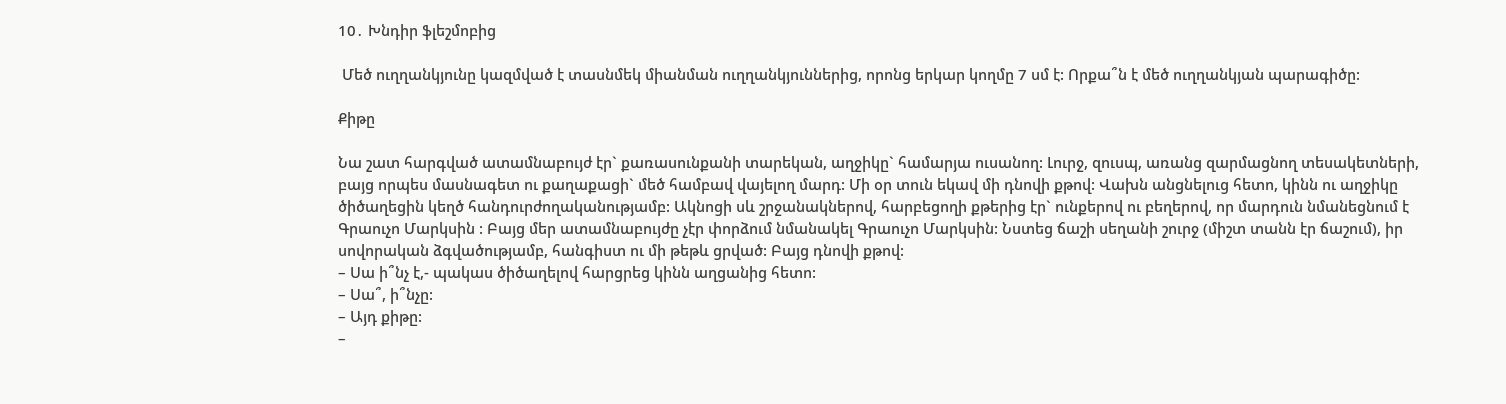10․ Խնդիր ֆլեշմոբից

 Մեծ ուղղանկյունը կազմված է տասնմեկ միանման ուղղանկյուններից, որոնց երկար կողմը 7 սմ է: Որքա՞ն է մեծ ուղղանկյան պարագիծը:

Քիթը

Նա շատ հարգված ատամնաբույժ էր` քառասունքանի տարեկան, աղջիկը` համարյա ուսանող: Լուրջ, զուսպ, առանց զարմացնող տեսակետների, բայց որպես մասնագետ ու քաղաքացի` մեծ համբավ վայելող մարդ: Մի օր տուն եկավ մի դնովի քթով: Վախն անցնելուց հետո, կինն ու աղջիկը ծիծաղեցին կեղծ հանդուրժողականությամբ: Ակնոցի սև շրջանակներով, հարբեցողի քթերից էր` ունքերով ու բեղերով, որ մարդուն նմանեցնում է Գրաուչո Մարկսին : Բայց մեր ատամնաբույժը չէր փորձում նմանակել Գրաուչո Մարկսին: Նստեց ճաշի սեղանի շուրջ (միշտ տանն էր ճաշում), իր սովորական ձգվածությամբ, հանգիստ ու մի թեթև ցրված: Բայց դնովի քթով:
– Սա ի՞նչ է,- պակաս ծիծաղելով հարցրեց կինն աղցանից հետո:
– Սա՞, ի՞նչը:
– Այդ քիթը:
–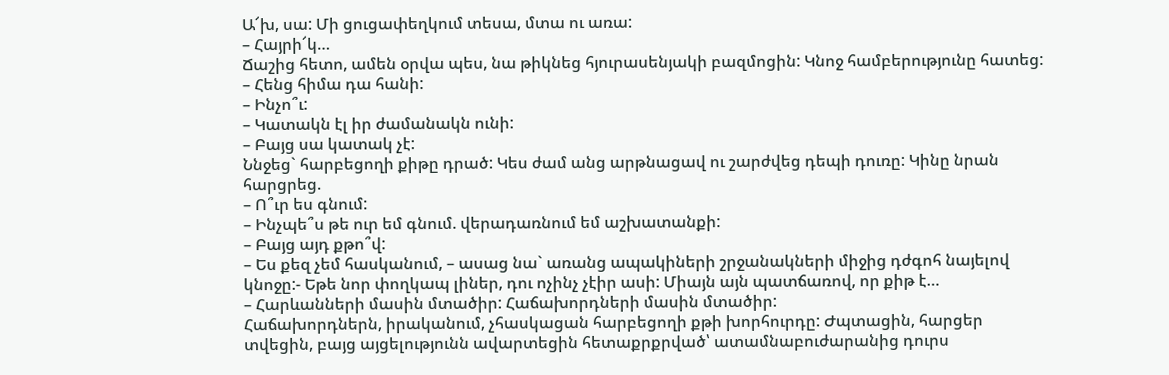Ա՜խ, սա: Մի ցուցափեղկում տեսա, մտա ու առա:
– Հայրի՜կ…
Ճաշից հետո, ամեն օրվա պես, նա թիկնեց հյուրասենյակի բազմոցին: Կնոջ համբերությունը հատեց:
– Հենց հիմա դա հանի:
– Ինչո՞ւ:
– Կատակն էլ իր ժամանակն ունի:
– Բայց սա կատակ չէ:
Ննջեց` հարբեցողի քիթը դրած: Կես ժամ անց արթնացավ ու շարժվեց դեպի դուռը: Կինը նրան հարցրեց.
– Ո՞ւր ես գնում:
– Ինչպե՞ս թե ուր եմ գնում. վերադառնում եմ աշխատանքի:
– Բայց այդ քթո՞վ:
– Ես քեզ չեմ հասկանում, – ասաց նա` առանց ապակիների շրջանակների միջից դժգոհ նայելով կնոջը:- Եթե նոր փողկապ լիներ, դու ոչինչ չէիր ասի: Միայն այն պատճառով, որ քիթ է…
– Հարևանների մասին մտածիր: Հաճախորդների մասին մտածիր:
Հաճախորդներն, իրականում, չհասկացան հարբեցողի քթի խորհուրդը: Ժպտացին, հարցեր տվեցին, բայց այցելությունն ավարտեցին հետաքրքրված՝ ատամնաբուժարանից դուրս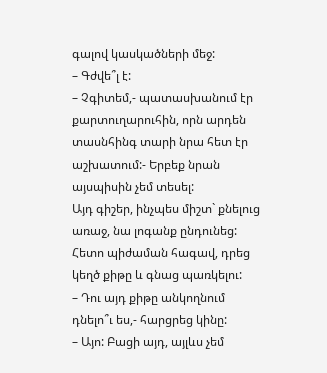գալով կասկածների մեջ:
– Գժվե՞լ է:
– Չգիտեմ,- պատասխանում էր քարտուղարուհին, որն արդեն տասնհինգ տարի նրա հետ էր աշխատում:- Երբեք նրան այսպիսին չեմ տեսել:
Այդ գիշեր, ինչպես միշտ` քնելուց առաջ, նա լոգանք ընդունեց: Հետո պիժաման հագավ, դրեց կեղծ քիթը և գնաց պառկելու:
– Դու այդ քիթը անկողնում դնելո՞ւ ես,- հարցրեց կինը:
– Այո: Բացի այդ, այլևս չեմ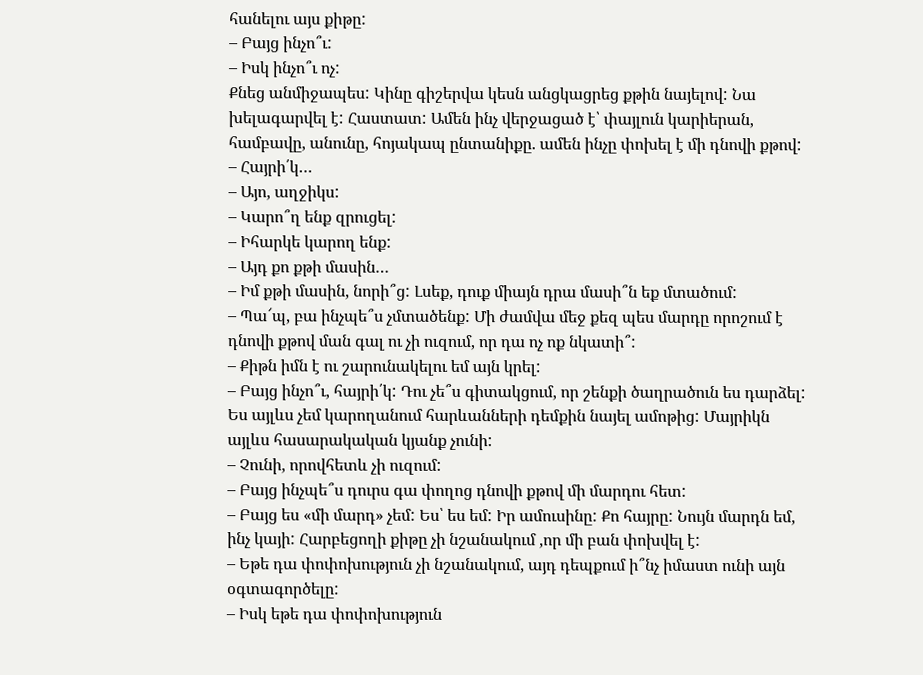հանելու այս քիթը:
– Բայց ինչո՞ւ:
– Իսկ ինչո՞ւ ոչ:
Քնեց անմիջապես: Կինը գիշերվա կեսն անցկացրեց քթին նայելով: Նա խելագարվել է: Հաստատ: Ամեն ինչ վերջացած է՝ փայլուն կարիերան, համբավը, անունը, հոյակապ ընտանիքը. ամեն ինչը փոխել է մի դնովի քթով:
– Հայրի՛կ…
– Այո, աղջիկս:
– Կարո՞ղ ենք զրուցել:
– Իհարկե կարող ենք:
– Այդ քո քթի մասին…
– Իմ քթի մասին, նորի՞ց: Լսեք, դուք միայն դրա մասի՞ն եք մտածում:
– Պա՜պ, բա ինչպե՞ս չմտածենք: Մի ժամվա մեջ քեզ պես մարդը որոշում է դնովի քթով ման գալ ու չի ուզում, որ դա ոչ ոք նկատի՞:
– Քիթն իմն է ու շարունակելու եմ այն կրել:
– Բայց ինչո՞ւ, հայրի՛կ: Դու չե՞ս գիտակցում, որ շենքի ծաղրածուն ես դարձել: Ես այլևս չեմ կարողանում հարևանների դեմքին նայել ամոթից: Մայրիկն այլևս հասարակական կյանք չունի:
– Չունի, որովհետև չի ուզում:
– Բայց ինչպե՞ս դուրս գա փողոց դնովի քթով մի մարդու հետ:
– Բայց ես «մի մարդ» չեմ: Ես՝ ես եմ: Իր ամուսինը: Քո հայրը: Նույն մարդն եմ, ինչ կայի: Հարբեցողի քիթը չի նշանակում ,որ մի բան փոխվել է:
– Եթե դա փոփոխություն չի նշանակում, այդ դեպքում ի՞նչ իմաստ ունի այն օգտագործելը:
– Իսկ եթե դա փոփոխություն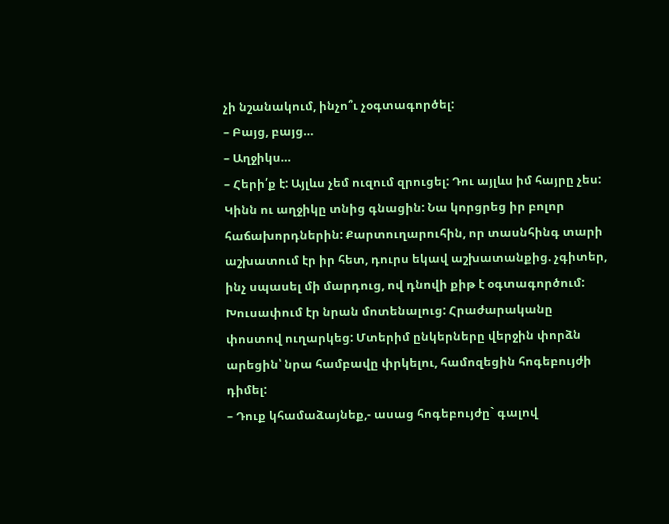չի նշանակում, ինչո՞ւ չօգտագործել:
– Բայց, բայց…
– Աղջիկս…
– Հերի՛ք է: Այլևս չեմ ուզում զրուցել: Դու այլևս իմ հայրը չես:
Կինն ու աղջիկը տնից գնացին: Նա կորցրեց իր բոլոր հաճախորդներին: Քարտուղարուհին, որ տասնհինգ տարի աշխատում էր իր հետ, դուրս եկավ աշխատանքից. չգիտեր, ինչ սպասել մի մարդուց, ով դնովի քիթ է օգտագործում: Խուսափում էր նրան մոտենալուց: Հրաժարականը փոստով ուղարկեց: Մտերիմ ընկերները վերջին փորձն արեցին՝ նրա համբավը փրկելու, համոզեցին հոգեբույժի դիմել:
– Դուք կհամաձայնեք,- ասաց հոգեբույժը` գալով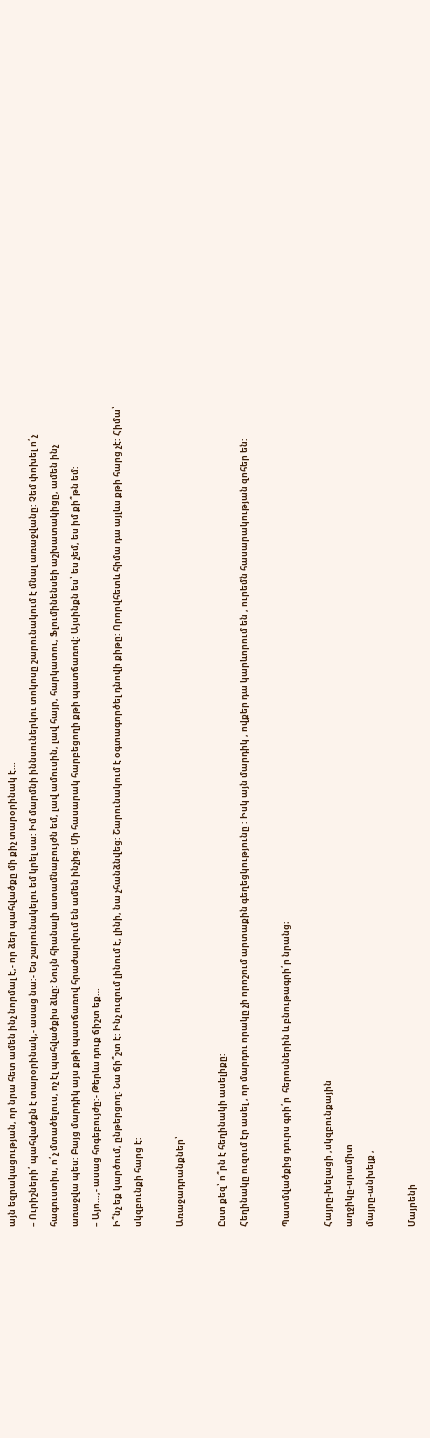այն եզրակացության, որ նրա հետ ամեն ինչ նորմալ է,- որ ձեր պահվածքը մի քիչ տարօրինակ է…
– Ուրիշների՛ պահվածքն է տարօրինակ,- ասաց նա:- Ես շարունակելու եմ կրել սա: Իմ մարմնի իննսուներկու տոկոսը շարունակում է մնալ առաջվանը: Չեմ փոխել ո՛չ հագուստիս, ո՛չ մտածելուս, ոչ էլ պահվածքիս ձևը: Նույն հիանալի ատամնաբույժն եմ, լավ ամուսին, լավ հայր, հարկատու, Ֆլումինենսեի աշխատակիցը, ամեն ինչ առաջվա պես: Բայց մարդիկ այս քթի պատճառով հրաժարվում են ամեն ինչից: Մի հասարակ հարբեցողի քթի պատճառով: Այսինքն ես՝ ես չեմ, ես իմ քի՞թն եմ:
– Այո…,- ասաց հոգեբույժը:- Թերևս դուք ճիշտ եք…
Ի՞նչ եք կարծում, ընթերցող: Նա ճի՞շտ է: Ինչ ուզում լինում է, լինի, նա չհանձնվեց: Շարունակում է օգտագործել դնովի քիթը: Որորվհետև հիմա դա այլևս քթի հարց չէ: Հիմա՝ սկզբունքի հարց է:

Առաջադրանքներ՝

Ըստ քեզ՝ ո՞րն է հեղինակի ասելիքը:
Հեղինակը ուզում էր ասել , որ մարդու որակը չի որոշում արտաքին գեղեցկությունը : Իսկ այն մարդիկ , ովքեր դա կարևորում են , ուրեմն հասարակության զոհեր են:

Պատմվածքից դուրս գրի՛ր  հերոսներին և բնութագրի՛ր նրանց։

Հայրը-խելացի ,սկզբունքային
աղջիկը-սրամիտ
մայրը-անխելք ,

Մայրենի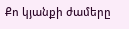Քո կյանքի ժամերը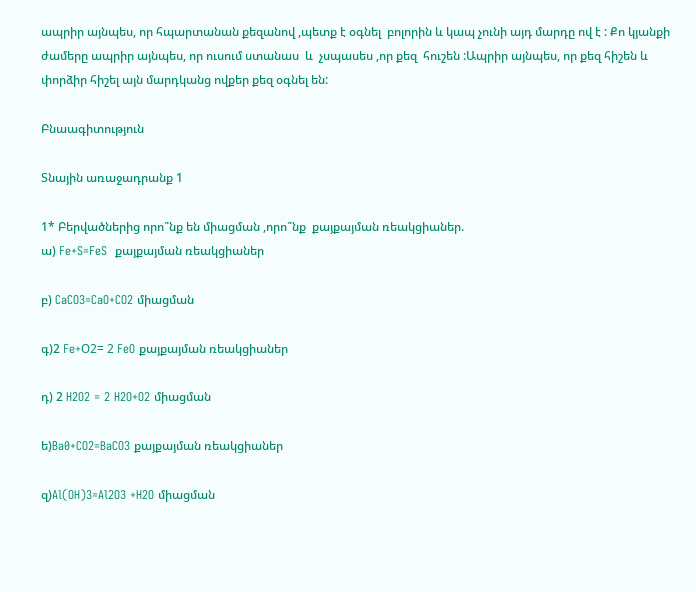ապրիր այնպես, որ հպարտանան քեզանով ,պետք է օգնել  բոլորին և կապ չունի այդ մարդը ով է : Քո կյանքի ժամերը ապրիր այնպես, որ ուսում ստանաս  և  չսպասես ,որ քեզ  հուշեն :Ապրիր այնպես, որ քեզ հիշեն և փորձիր հիշել այն մարդկանց ովքեր քեզ օգնել են:

Բնաագիտություն

Տնային առաջադրանք 1

1* Բերվածներից որո՞նք են միացման ,որո՞նք  քայքայման ռեակցիաներ.
ա) Fe+S=FeS  քայքայման ռեակցիաներ

բ) CaCO3=CaO+CO2 միացման

գ)2 Fe+О2= 2 FeO քայքայման ռեակցիաներ

դ) 2 H2O2 = 2 H2O+O2 միացման

ե)Ba0+CO2=BaCO3 քայքայման ռեակցիաներ

զ)Al(OH)3=Al2O3 +H2O միացման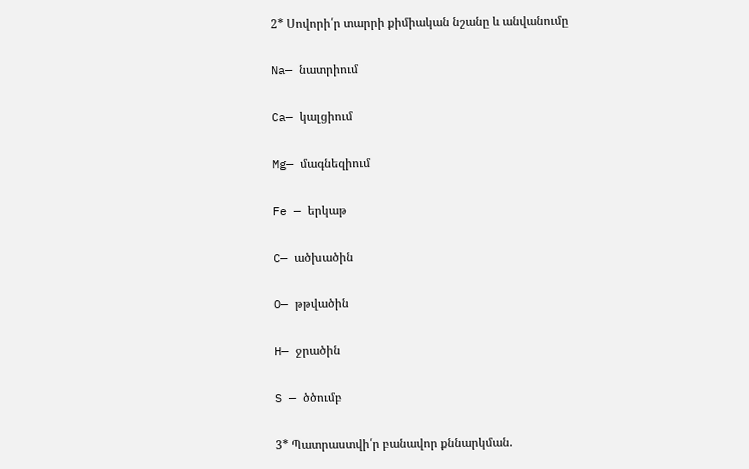2* Սովորի՛ր տարրի քիմիական նշանը և անվանումը

Na— նատրիում

Ca— կալցիում

Mg— մագնեզիում

Fe — երկաթ

C— ածխածին

O— թթվածին

H— ջրածին

S — ծծումբ

3* Պատրաստվի՛ր բանավոր քննարկման.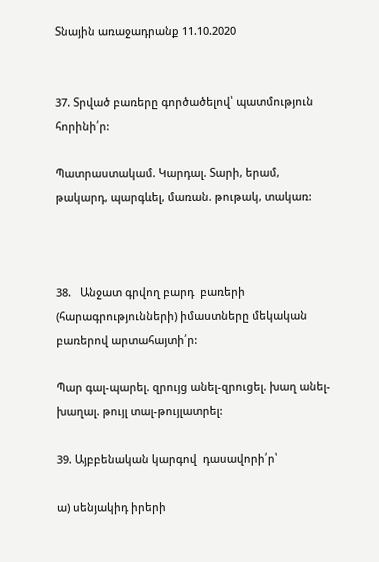Տնային առաջադրանք 11.10.2020


37. Տրված բառերը գործածելով՝ պատմություն  հորինի՛ր:

Պատրաստակամ. Կարդալ. Տարի, երամ, թակարդ, պարգևել, մառան. թութակ, տակառ:



38.   Անջատ գրվող բարդ  բառերի  (հարագրությունների) իմաստները մեկական բառերով արտահայտի՛ր:

Պար գալ-պարել. զրույց անել-զրուցել. խաղ անել-խաղալ. թույլ տալ-թույլատրել:

39. Այբբենական կարգով  դասավորի՛ր՝

ա) սենյակիդ իրերի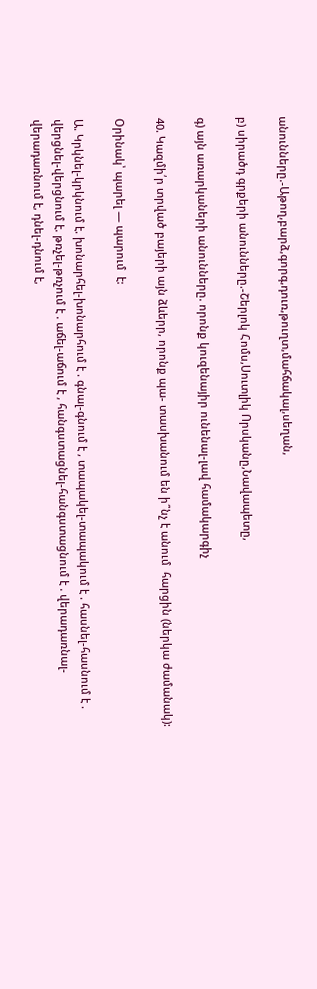անունները.-Աթող,բարձ,գորգ,դուռ,թուղտ,մահճակալ,սեղան,

բ) սիրածդ գրքերի անունները.-Շերլոկ Հոմս,Սուտլիկ Որսկանը,Նավապետը,

գ) այն առարկաների անունները. որոնք կուզենայիր ունենալ-լավ համակարգիչ

40. Կազմի՛ր տրված բայերի այն ձևերր, որոնք պա- տասխանում են ի՞նչ է անում  հարցին (ներկա ժամանակ):

Օրինակ՝ պարել — պարում  է:

Ա. Կրկնել-կրկնում է. խոնարհել-խոնարհում է . գնալ-գնում է , տապակել-տապակում է . հասնել-հասնում է . վերցնել-վերցնում է. թռչել-թռչում է . աճել-աճում է , հանգստացնել-հանգստացնում է . վերադառնալ-վերադառնում է, դնել-դնում է,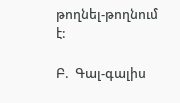թողնել-թողնում է:

Բ.  Գալ-գալիս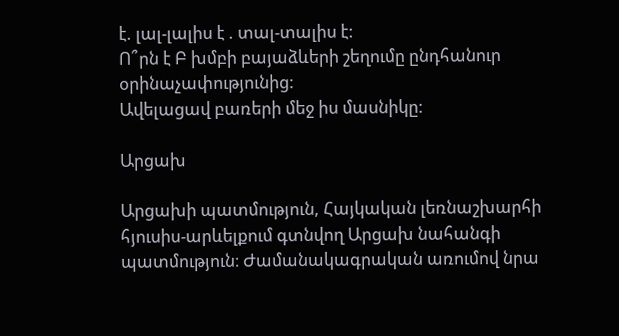է. լալ-լալիս է . տալ-տալիս է:
Ո՞րն է Բ խմբի բայաձևերի շեղումը ընդհանուր օրինաչափությունից:
Ավելացավ բառերի մեջ իս մասնիկը:

Արցախ

Արցախի պատմություն, Հայկական լեռնաշխարհի հյուսիս-արևելքում գտնվող Արցախ նահանգի պատմություն։ Ժամանակագրական առումով նրա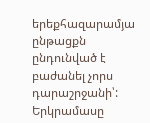երեքհազարամյա ընթացքն ընդունված է բաժանել չորս դարաշրջանի՝:
Երկրամասը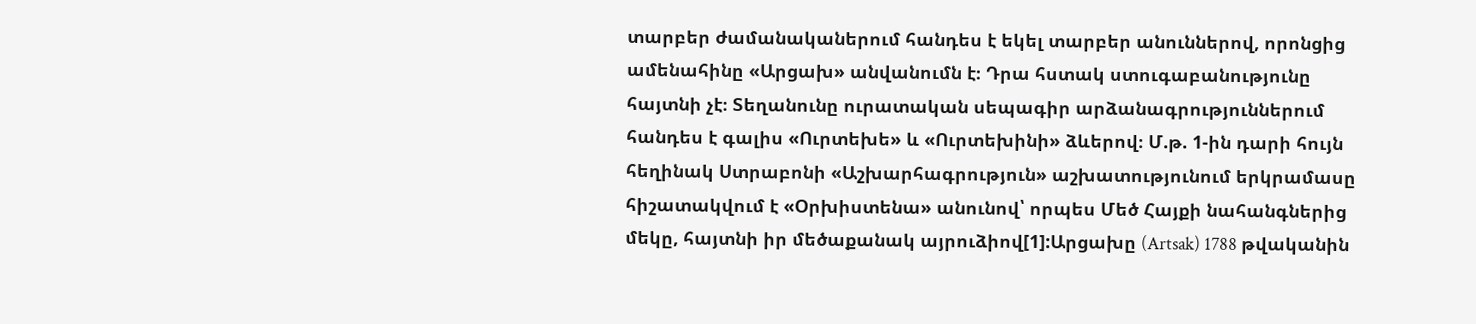տարբեր ժամանականերում հանդես է եկել տարբեր անուններով, որոնցից ամենահինը «Արցախ» անվանումն է։ Դրա հստակ ստուգաբանությունը հայտնի չէ։ Տեղանունը ուրատական սեպագիր արձանագրություններում հանդես է գալիս «Ուրտեխե» և «Ուրտեխինի» ձևերով։ Մ.թ. 1-ին դարի հույն հեղինակ Ստրաբոնի «Աշխարհագրություն» աշխատությունում երկրամասը հիշատակվում է «Օրխիստենա» անունով՝ որպես Մեծ Հայքի նահանգներից մեկը, հայտնի իր մեծաքանակ այրուձիով[1]:Արցախը (Artsak) 1788 թվականին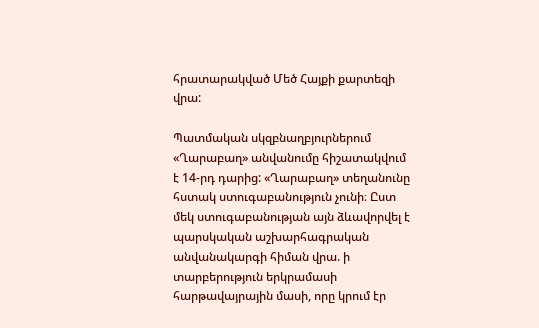հրատարակված Մեծ Հայքի քարտեզի վրա:

Պատմական սկզբնաղբյուրներում «Ղարաբաղ» անվանումը հիշատակվում է 14-րդ դարից: «Ղարաբաղ» տեղանունը հստակ ստուգաբանություն չունի։ Ըստ մեկ ստուգաբանության այն ձևավորվել է պարսկական աշխարհագրական անվանակարգի հիման վրա. ի տարբերություն երկրամասի հարթավայրային մասի, որը կրում էր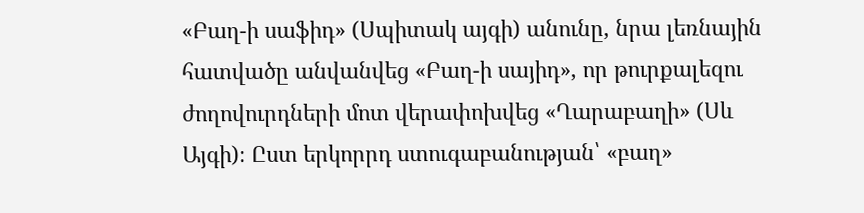«Բաղ-ի սաֆիդ» (Սպիտակ այգի) անունը, նրա լեռնային հատվածը անվանվեց «Բաղ-ի սայիդ», որ թուրքալեզու ժողովուրդների մոտ վերափոխվեց «Ղարաբաղի» (Սև Այգի)։ Ըստ երկորրդ ստուգաբանության՝ «բաղ»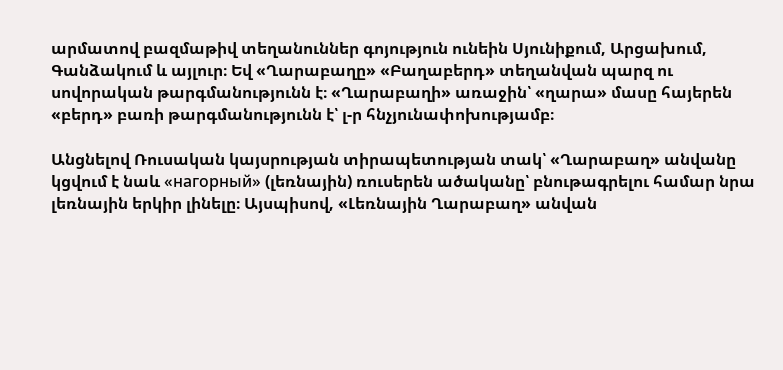արմատով բազմաթիվ տեղանուններ գոյություն ունեին Սյունիքում, Արցախում, Գանձակում և այլուր։ Եվ «Ղարաբաղը» «Բաղաբերդ» տեղանվան պարզ ու սովորական թարգմանությունն է։ «Ղարաբաղի» առաջին՝ «ղարա» մասը հայերեն «բերդ» բառի թարգմանությունն է՝ լ-ր հնչյունափոխությամբ։

Անցնելով Ռուսական կայսրության տիրապետության տակ՝ «Ղարաբաղ» անվանը կցվում է նաև «нагорный» (լեռնային) ռուսերեն ածականը՝ բնութագրելու համար նրա լեռնային երկիր լինելը։ Այսպիսով, «Լեռնային Ղարաբաղ» անվան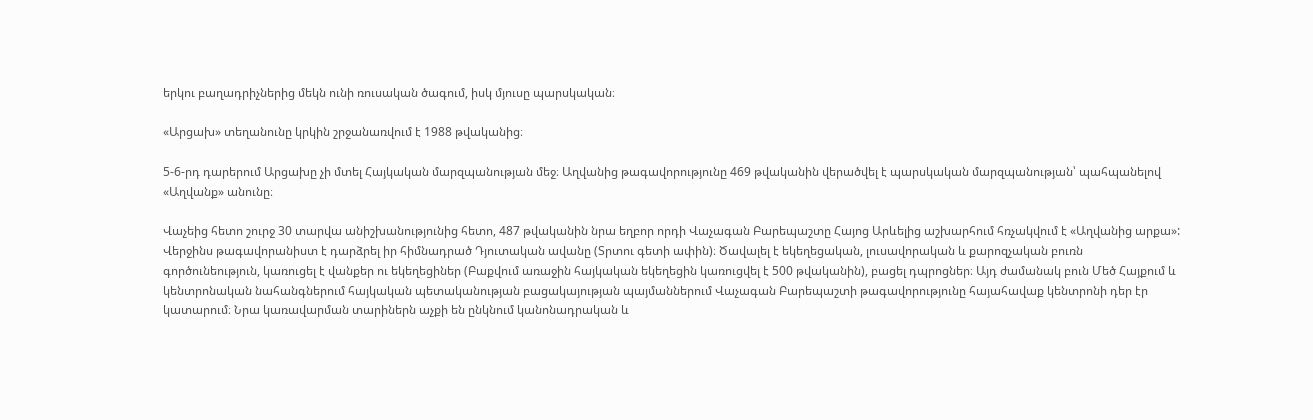երկու բաղադրիչներից մեկն ունի ռուսական ծագում, իսկ մյուսը պարսկական։

«Արցախ» տեղանունը կրկին շրջանառվում է 1988 թվականից։

5-6-րդ դարերում Արցախը չի մտել Հայկական մարզպանության մեջ։ Աղվանից թագավորությունը 469 թվականին վերածվել է պարսկական մարզպանության՝ պահպանելով «Աղվանք» անունը։

Վաչեից հետո շուրջ 30 տարվա անիշխանությունից հետո, 487 թվականին նրա եղբոր որդի Վաչագան Բարեպաշտը Հայոց Արևելից աշխարհում հռչակվում է «Աղվանից արքա»: Վերջինս թագավորանիստ է դարձրել իր հիմնադրած Դյուտական ավանը (Տրտու գետի ափին)։ Ծավալել է եկեղեցական, լուսավորական և քարոզչական բուռն գործունեություն, կառուցել է վանքեր ու եկեղեցիներ (Բաքվում առաջին հայկական եկեղեցին կառուցվել է 500 թվականին), բացել դպրոցներ։ Այդ ժամանակ բուն Մեծ Հայքում և կենտրոնական նահանգներում հայկական պետականության բացակայության պայմաններում Վաչագան Բարեպաշտի թագավորությունը հայահավաք կենտրոնի դեր էր կատարում։ Նրա կառավարման տարիներն աչքի են ընկնում կանոնադրական և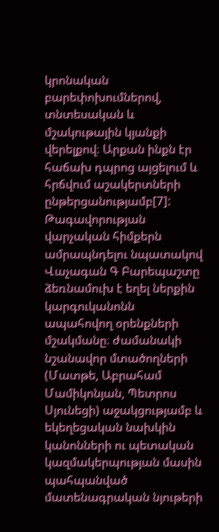կրոնական բարեփոխումներով, տնտեսական և մշակութային կյանքի վերելքով։ Արքան ինքն էր հաճախ դպրոց այցելում և հրճվում աշակերտների ընթերցանությամբ[7]: Թագավորության վարչական հիմքերն ամրապնդելու նպատակով Վաչագան Գ Բարեպաշտը ձեռնամուխ է եղել ներքին կարգուկանոնն ապահովող օրենքների մշակմանը։ ժամանակի նշանավոր մտածողների (Մատթե, Աբրահամ Մամիկոնյան, Պետրոս Սյունեցի) աջակցությամբ և եկեղեցական նախկին կանոնների ու պետական կազմակերպության մասին պահպանված մատենագրական նյութերի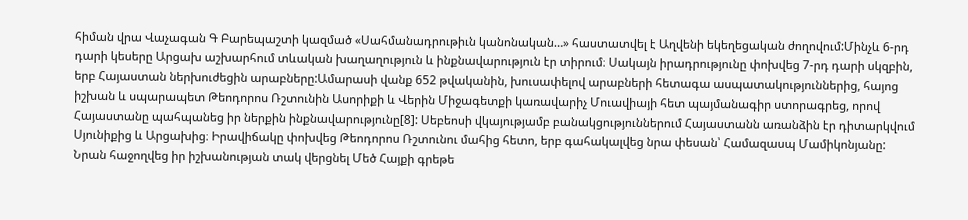հիման վրա Վաչագան Գ Բարեպաշտի կազմած «Սահմանադրութիւն կանոնական…» հաստատվել է Աղվենի եկեղեցական ժողովում:Մինչև 6-րդ դարի կեսերը Արցախ աշխարհում տևական խաղաղություն և ինքնավարություն էր տիրում։ Սակայն իրադրությունը փոխվեց 7-րդ դարի սկզբին, երբ Հայաստան ներխուժեցին արաբները:Ամարասի վանք 652 թվականին, խուսափելով արաբների հետագա ասպատակություններից, հայոց իշխան և սպարապետ Թեոդորոս Ռշտունին Ասորիքի և Վերին Միջագետքի կառավարիչ Մուավիայի հետ պայմանագիր ստորագրեց, որով Հայաստանը պահպանեց իր ներքին ինքնավարությունը[8]: Սեբեոսի վկայությամբ բանակցություններում Հայաստանն առանձին էր դիտարկվում Սյունիքից և Արցախից։ Իրավիճակը փոխվեց Թեոդորոս Ռշտունու մահից հետո, երբ գահակալվեց նրա փեսան՝ Համազասպ Մամիկոնյանը: Նրան հաջողվեց իր իշխանության տակ վերցնել Մեծ Հայքի գրեթե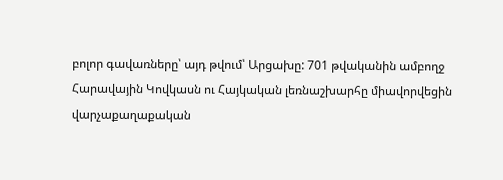բոլոր գավառները՝ այդ թվում՝ Արցախը: 701 թվականին ամբողջ Հարավային Կովկասն ու Հայկական լեռնաշխարհը միավորվեցին վարչաքաղաքական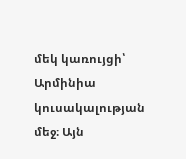մեկ կառույցի՝ Արմինիա կուսակալության մեջ։ Այն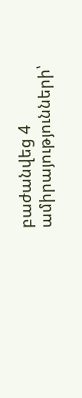բաժանվեց 4 ամիրայությունների՝